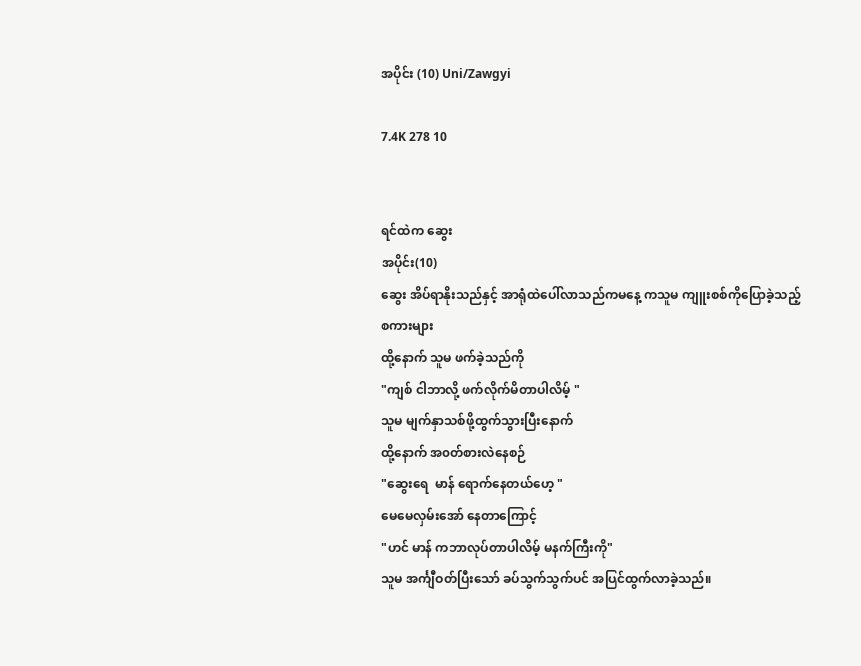အပိုင်း (10) Uni/Zawgyi

7.4K 278 10


ရင်ထဲက ဆွေး
အပိုင်း(10)
ဆွေး အိပ်ရာနိုးသည်နှင့် အာရုံထဲပေါ်လာသည်ကမနေ့ ကသူမ ကျူးစစ်ကိုပြောခဲ့သည့်စကားများ
ထို့နောက် သူမ ဖက်ခဲ့သည်ကို
"ကျစ် ငါဘာလို့ ဖက်လိုက်မိတာပါလိမ့် "
သူမ မျက်နှာသစ်ဖို့ထွက်သွားပြီးနောက်
ထို့နောက် အ၀တ်စားလဲနေစဉ်
"ဆွေးရေ  မာန် ရောက်နေတယ်ဟေ့ "
မေမေလှမ်းအော် နေတာကြောင့်
"ဟင် မာန် ကဘာလုပ်တာပါလိမ့် မနက်ကြီးကို"
သူမ အင်္ကျီဝတ်ပြီးသော် ခပ်သွက်သွက်ပင် အပြင်ထွက်လာခဲ့သည်။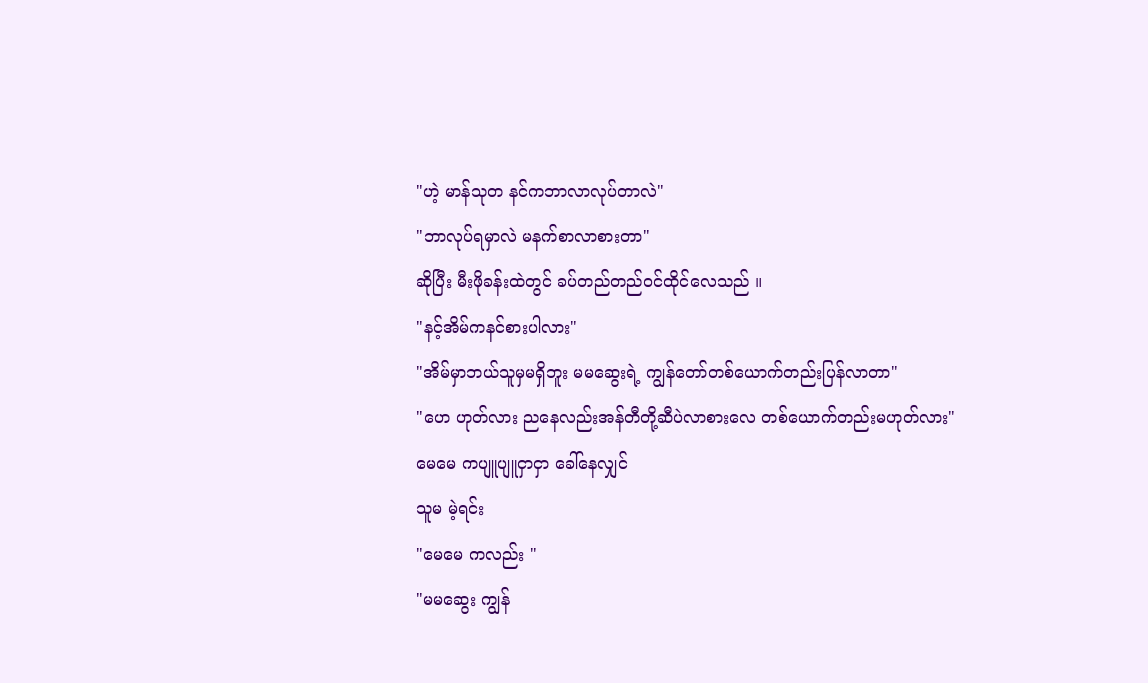"ဟဲ့ မာန်သုတ နင်ကဘာလာလုပ်တာလဲ"
"ဘာလုပ်ရမှာလဲ မနက်စာလာစားတာ"
ဆိုပြီး မီးဖိုခန်းထဲတွင် ခပ်တည်တည်၀င်ထိုင်လေသည် ။
"နင့်အိမ်ကနင်စားပါလား"
"အိမ်မှာဘယ်သူမှမရှိဘူး မမဆွေးရဲ့ ကျွန်တော်တစ်ယောက်တည်းပြန်လာတာ"
"ဟေ ဟုတ်လား ညနေလည်းအန်တီတို့ဆီပဲလာစားလေ တစ်ယောက်တည်းမဟုတ်လား"
မေမေ ကပျူပျူငှာငှာ ခေါ်နေလျှင်
သူမ မဲ့ရင်း
"မေမေ ကလည်း "
"မမဆွေး ကျွန်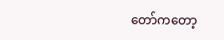တော်ကတော့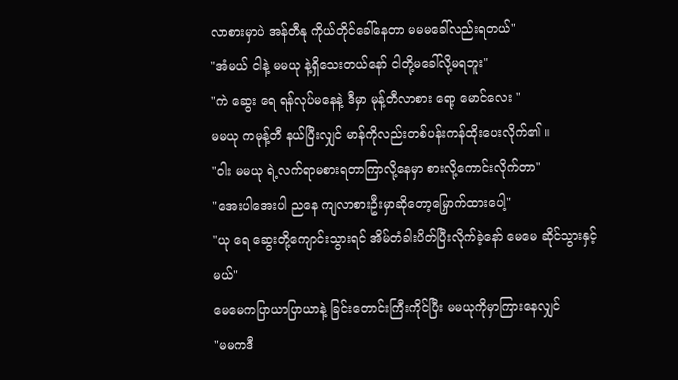လာစားမှာပဲ အန်တီနု ကိုယ်တိုင်ခေါ်နေတာ မမမခေါ်လည်းရတယ်"
"အံမယ် ငါနဲ့ မမယု နဲ့ရှိသေးတယ်နော် ငါတို့မခေါ်လို့မရဘူး"
"ကဲ ဆွေး ရေ ရန်လုပ်မနေနဲ့ ဒီမှာ မုန့်တီလာစား ရော့ မောင်လေး "
မမယု ကမုန့်တီ နယ်ပြီးလျှင် မာန်ကိုလည်းတစ်ပန်းကန်ထိုးပေးလိုက်၏ ။
"ဝါး မမယု ရဲ့လက်ရာမစားရတာကြာလို့နေမှာ စားလို့ကောင်းလိုက်တာ"
"အေးပါအေးပါ ညနေ ကျလာစားဦးမှာဆိုတော့မြှောက်ထားပေါ့"
"ယု ရေ ဆွေးတို့ကျောင်းသွားရင် အိမ်တံခါးပိတ်ပြီးလိုက်ခဲ့နော် မေမေ ဆိုင်သွားနှင့်မယ်"
မေမေကပြာယာပြာယာနဲ့ ခြင်းတောင်းကြီးကိုင်ပြီး မမယုကိုမှာကြားနေလျှင်
"မမကဒီ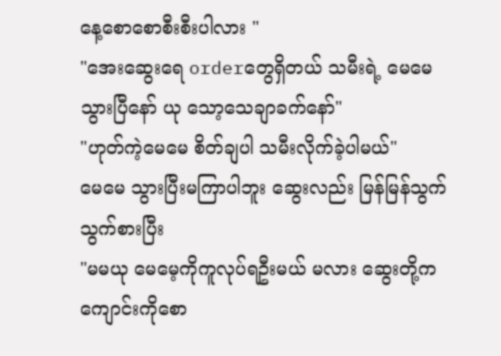နေ့စောစောစီးစီးပါလား "
"အေးဆွေးရေ orderတွေရှိတယ် သမီးရဲ့ မေမေသွားပြီနော် ယု သော့သေချာခက်နော်"
"ဟုတ်ကဲ့မေမေ စိတ်ချပါ သမီးလိုက်ခဲ့ပါမယ်"
မေမေ သွားပြီးမကြာပါဘူး ဆွေးလည်း မြန်မြန်သွက်သွက်စားပြီး
"မမယု မေမေ့ကိုကူလုပ်ရဦးမယ် မလား ဆွေးတို့ကကျောင်းကိုစော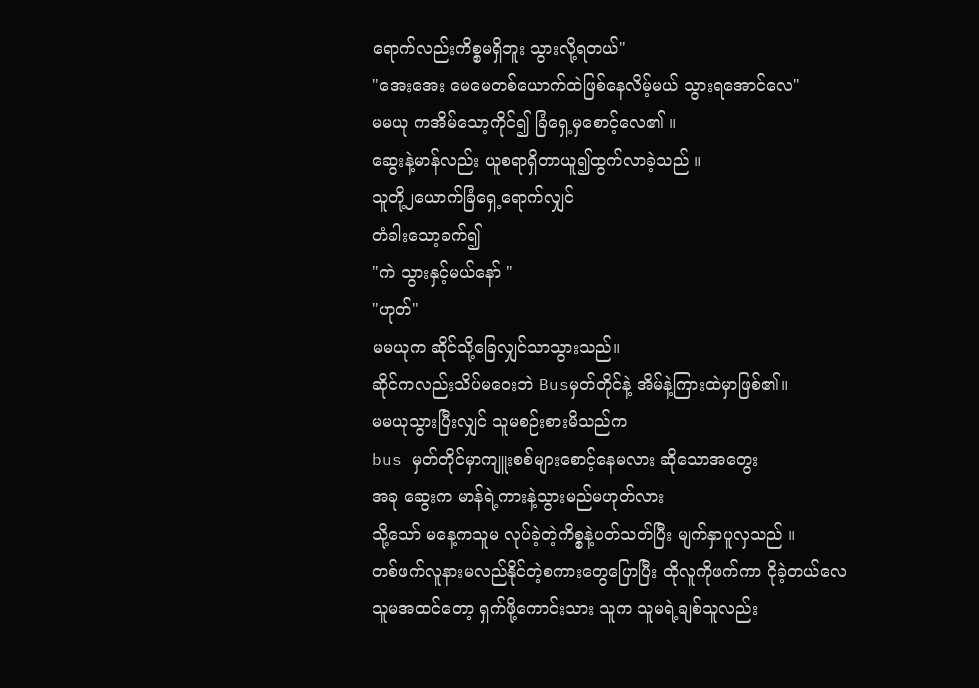ရောက်လည်းကိစ္စမရှိဘူး သွားလို့ရတယ်"
"အေးအေး မေမေတစ်ယောက်ထဲဖြစ်နေလိမ့်မယ် သွားရအောင်လေ"
မမယု ကအိမ်သော့ကိုင်၍ ခြံရှေ့မှစောင့်လေ၏ ။
ဆွေးနဲ့မာန်လည်း ယူစရာရှိတာယူ၍ထွက်လာခဲ့သည် ။
သူတို့၂ယောက်ခြံရှေ့ရောက်လျှင်
တံခါးသော့ခက်၍
"ကဲ သွားနှင့်မယ်နော် "
"ဟုတ်"
မမယုက ဆိုင်သို့ခြေလျှင်သာသွားသည်။
ဆိုင်ကလည်းသိပ်မဝေးဘဲ Busမှတ်တိုင်နဲ့ အိမ်နဲ့ကြားထဲမှာဖြစ်၏။
မမယုသွားပြီးလျှင် သူမစဉ်းစားမိသည်က
bus မှတ်တိုင်မှာကျူးစစ်များစောင့်နေမလား ဆိုသောအတွေး
အခု ဆွေးက မာန်ရဲ့ကားနဲ့သွားမည်မဟုတ်လား
သို့သော် မနေ့ကသူမ လုပ်ခဲ့တဲ့ကိစ္စနဲ့ပတ်သတ်ပြီး မျက်နှာပူလှသည် ။
တစ်ဖက်လူနားမလည်နိုင်တဲ့စကားတွေပြောပြီး ထိုလူကိုဖက်ကာ ငိုခဲ့တယ်လေ
သူမအထင်တော့ ရှက်ဖို့ကောင်းသား သူက သူမရဲ့ချစ်သူလည်း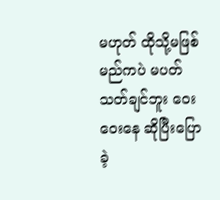မဟုတ် ထိုသို့မဖြစ်မည်ကပဲ မပတ်သတ်ချင်ဘူး ဝေးဝေးနေ ဆိုပြီးပြောခဲ့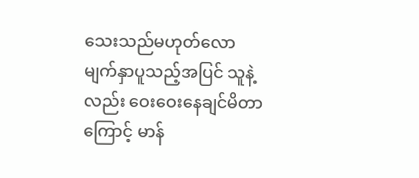သေးသည်မဟုတ်လော
မျက်နှာပူသည့်အပြင် သူနဲ့လည်း ဝေးဝေးနေချင်မိတာကြောင့် မာန်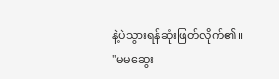နဲ့ပဲသွားရန်ဆုံးဖြတ်လိုက်၏။
"မမဆွေး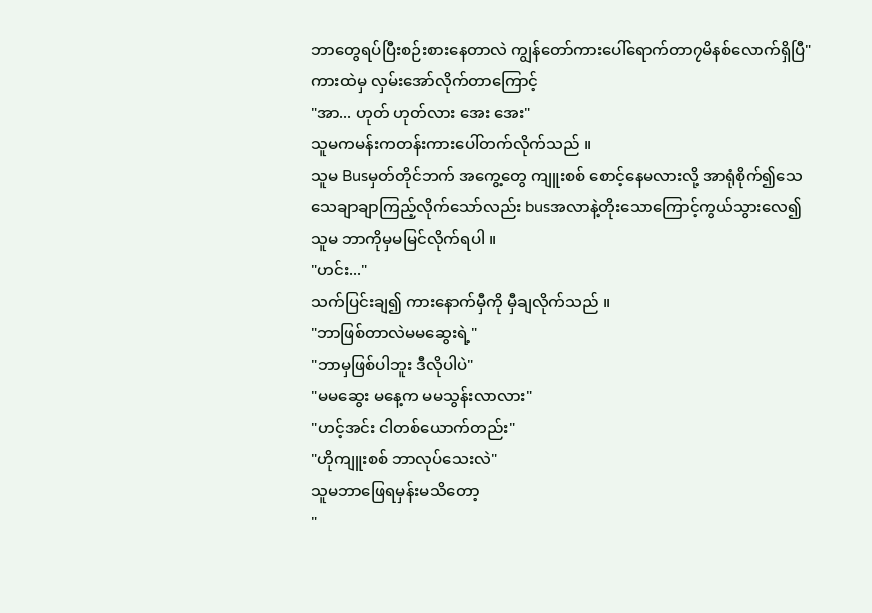ဘာတွေရပ်ပြီးစဉ်းစားနေတာလဲ ကျွန်တော်ကားပေါ်ရောက်တာ၇မိနစ်လောက်ရှိပြီ"
ကားထဲမှ လှမ်းအော်လိုက်တာကြောင့်
"အာ... ဟုတ် ဟုတ်လား အေး အေး"
သူမကမန်းကတန်းကားပေါ်တက်လိုက်သည် ။
သူမ Busမှတ်တိုင်ဘက် အကွေ့တွေ ကျူးစစ် စောင့်နေမလားလို့ အာရုံစိုက်၍သေသေချာချာကြည့်လိုက်သော်လည်း busအလာနဲ့တိုးသောကြောင့်ကွယ်သွားလေ၍ သူမ ဘာကိုမှမမြင်လိုက်ရပါ ။
"ဟင်း..."
သက်ပြင်းချ၍ ကားနောက်မှီကို မှီချလိုက်သည် ။
"ဘာဖြစ်တာလဲမမဆွေးရဲ့"
"ဘာမှဖြစ်ပါဘူး ဒီလိုပါပဲ"
"မမဆွေး မနေ့က မမသွန်းလာလား"
"ဟင့်အင်း ငါတစ်ယောက်တည်း"
"ဟိုကျူးစစ် ဘာလုပ်သေးလဲ"
သူမဘာဖြေရမှန်းမသိတော့
"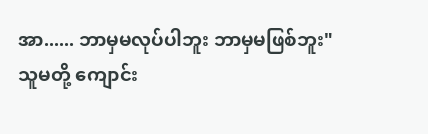အာ...... ဘာမှမလုပ်ပါဘူး ဘာမှမဖြစ်ဘူး"
သူမတို့ ကျောင်း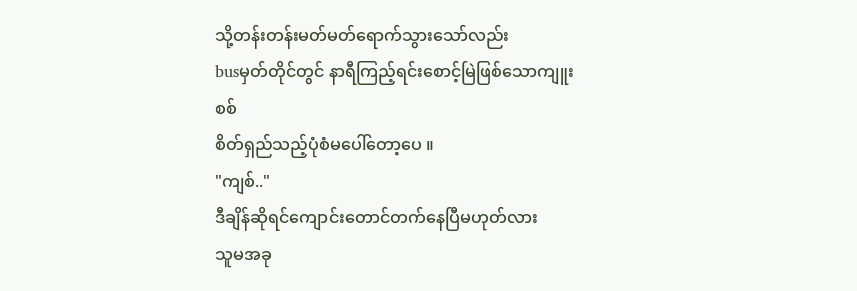သို့တန်းတန်းမတ်မတ်ရောက်သွားသော်လည်း
busမှတ်တိုင်တွင် နာရီကြည့်ရင်းစောင့်မြဲဖြစ်သောကျူးစစ်
စိတ်ရှည်သည့်ပုံစံမပေါ်တော့ပေ ။
"ကျစ်.."
ဒီချိန်ဆိုရင်ကျောင်းတောင်တက်နေပြီမဟုတ်လား
သူမအခု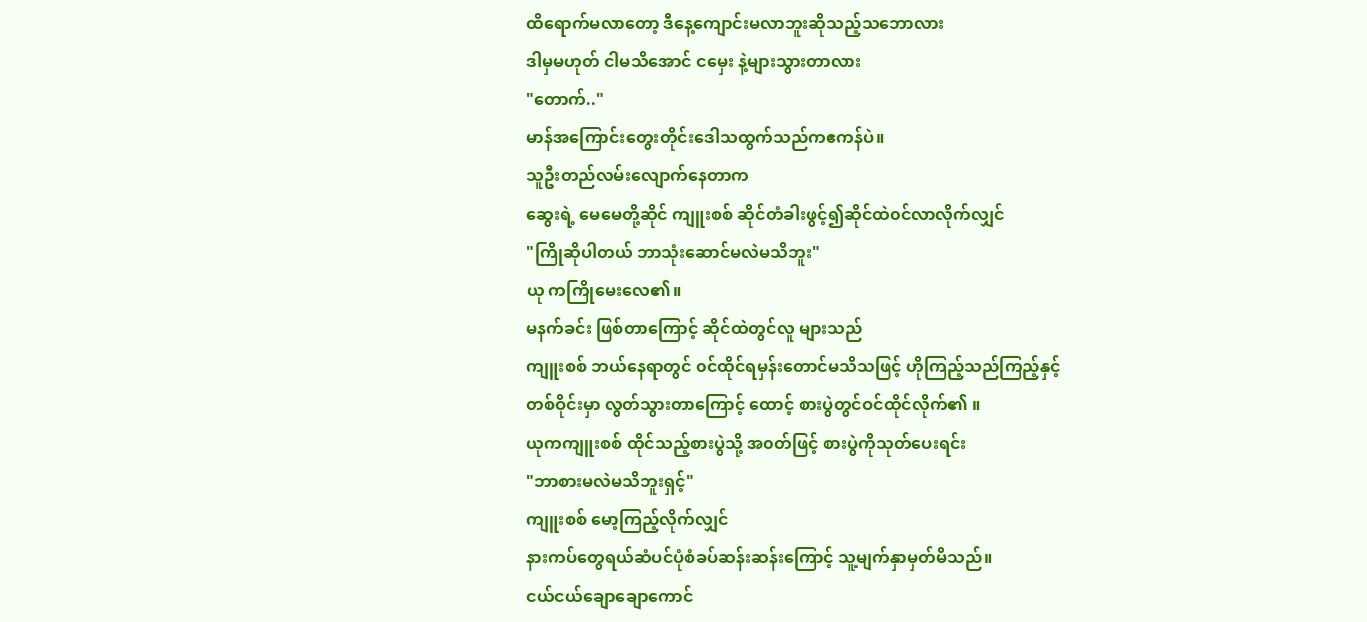ထိရောက်မလာတော့ ဒီနေ့ကျောင်းမလာဘူးဆိုသည့်သဘောလား
ဒါမှမဟုတ် ငါမသိအောင် ငမှေး နဲ့များသွားတာလား
"တောက်.."
မာန်အကြောင်းတွေးတိုင်းဒေါသထွက်သည်ကဧကန်ပဲ။
သူဦးတည်လမ်းလျောက်နေတာက
ဆွေးရဲ့ မေမေတို့ဆိုင် ကျူးစစ် ဆိုင်တံခါးဖွင့်၍ဆိုင်ထဲ၀င်လာလိုက်လျှင်
"ကြိုဆိုပါတယ် ဘာသုံးဆောင်မလဲမသိဘူး"
ယု ကကြိုမေးလေ၏။
မနက်ခင်း ဖြစ်တာကြောင့် ဆိုင်ထဲတွင်လူ များသည်
ကျူးစစ် ဘယ်နေရာတွင် ၀င်ထိုင်ရမှန်းတောင်မသိသဖြင့် ဟိုကြည့်သည်ကြည့်နှင့်
တစ်ဝိုင်းမှာ လွတ်သွားတာကြောင့် ထောင့် စားပွဲတွင်ဝင်ထိုင်လိုက်၏ ။
ယုကကျူးစစ် ထိုင်သည့်စားပွဲသို့ အ၀တ်ဖြင့် စားပွဲကိုသုတ်ပေးရင်း
"ဘာစားမလဲမသိဘူးရှင့်"
ကျူးစစ် မော့ကြည့်လိုက်လျှင်
နားကပ်တွေရယ်ဆံပင်ပုံစံခပ်ဆန်းဆန်းကြောင့် သူ့မျက်နှာမှတ်မိသည်။
ငယ်ငယ်ချောချောကောင်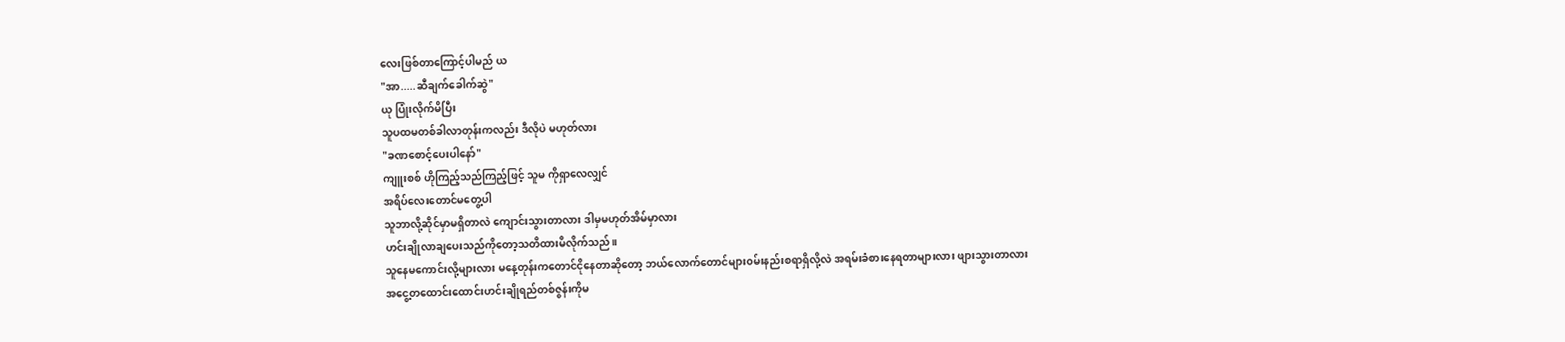လေးဖြစ်တာကြောင့်ပါမည် ယ
"အာ.....ဆီချက်ခေါက်ဆွဲ"
ယု ပြုံးလိုက်မိပြီး
သူပထမတစ်ခါလာတုန်းကလည်း ဒီလိုပဲ မဟုတ်လား
"ခဏစောင့်ပေးပါနော်"
ကျူးစစ် ဟိုကြည့်သည်ကြည့်ဖြင့် သူမ ကိုရှာလေလျှင်
အရိပ်လေးတောင်မတွေ့ပါ
သူဘာလို့ဆိုင်မှာမရှိတာလဲ ကျောင်းသွားတာလား ဒါမှမဟုတ်အိမ်မှာလား
ဟင်းချိုလာချပေးသည်ကိုတော့သတိထားမိလိုက်သည်။
သူနေမကောင်းလို့များလား မနေ့တုန်းကတောင်ငိုနေတာဆိုတော့ ဘယ်လောက်တောင်များ၀မ်းနည်းစရာရှိလို့လဲ အရမ်းခံစားနေရတာများလား ဖျားသွားတာလား
အငွေ့တထောင်းထောင်းဟင်းချိုရည်တစ်ဇွန်းကိုမ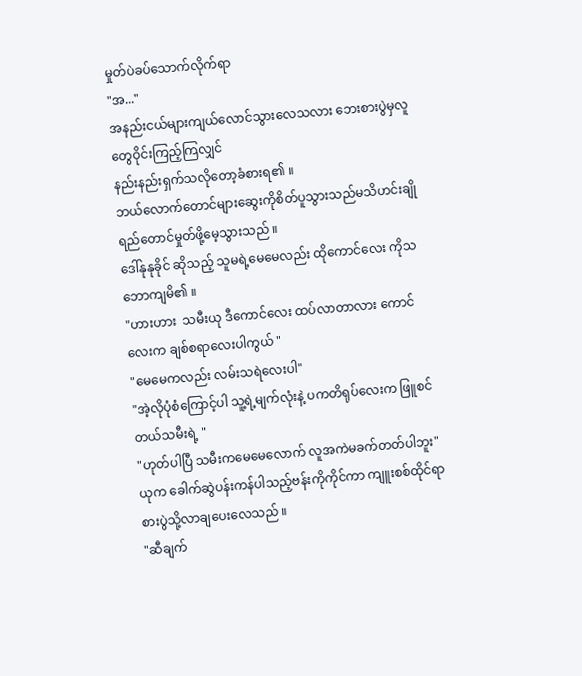မှုတ်ပဲခပ်သောက်လိုက်ရာ
"အ..."
အနည်းငယ်များကျယ်လောင်သွားလေသလား ဘေးစားပွဲမှလူတွေဝိုင်းကြည့်ကြလျှင်
နည်းနည်းရှက်သလိုတော့ခံစားရ၏ ။
ဘယ်လောက်တောင်များဆွေးကိုစိတ်ပူသွားသည်မသိဟင်းချိုရည်တောင်မှုတ်ဖို့မေ့သွားသည် ။
ဒေါ်နုနုခိုင် ဆိုသည့် သူမရဲ့မေမေလည်း ထိုကောင်လေး ကိုသဘောကျမိ၏ ။
"ဟားဟား  သမီးယု ဒီကောင်လေး ထပ်လာတာလား ကောင်လေးက ချစ်စရာလေးပါကွယ် "
"မေမေကလည်း လမ်းသရဲလေးပါ"
"အဲ့လိုပုံစံကြောင့်ပါ သူ့ရဲ့မျက်လုံးနဲ့ ပကတိရုပ်လေးက ဖြူစင်တယ်သမီးရဲ့ "
"ဟုတ်ပါပြီ သမီးကမေမေလောက် လူအကဲမခက်တတ်ပါဘူး"
ယုက ခေါက်ဆွဲပန်းကန်ပါသည့်ဗန်းကိုကိုင်ကာ ကျူးစစ်ထိုင်ရာ စားပွဲသို့လာချပေးလေသည် ။
"ဆီချက်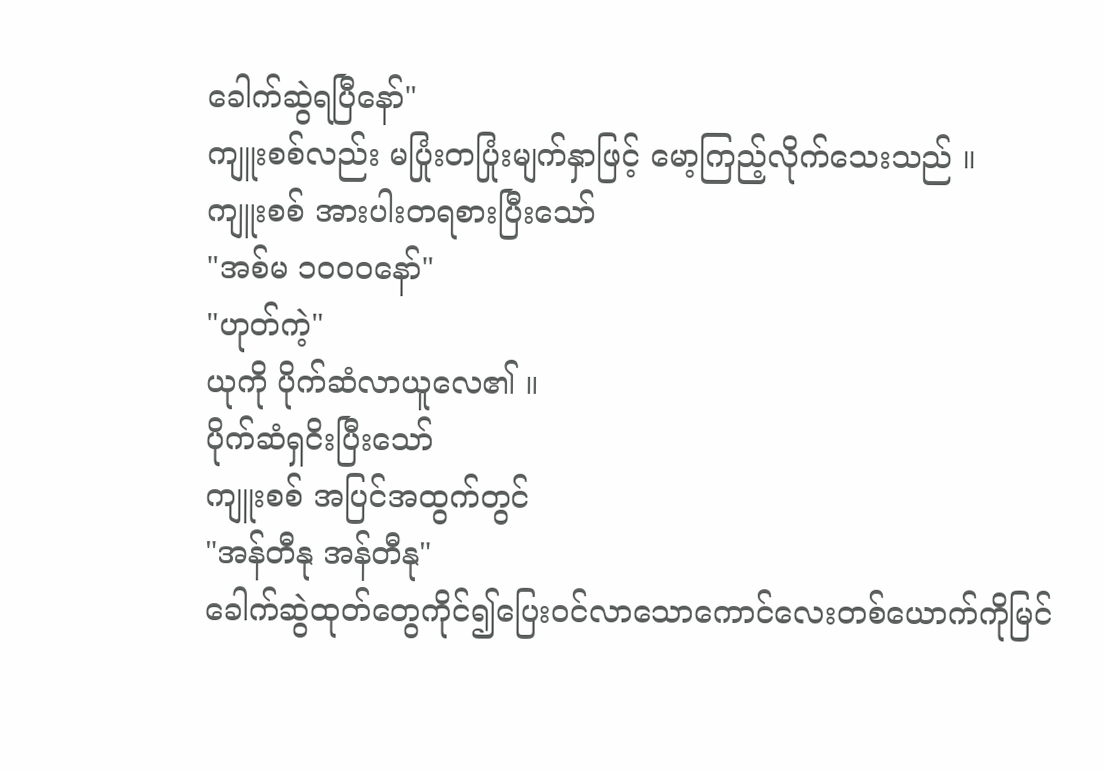ခေါက်ဆွဲရပြီနော်"
ကျူးစစ်လည်း မပြုံးတပြုံးမျက်နှာဖြင့် မော့ကြည့်လိုက်သေးသည် ။
ကျူးစစ် အားပါးတရစားပြီးသော်
"အစ်မ ၁၀၀၀နော်"
"ဟုတ်ကဲ့"
ယုကို ပိုက်ဆံလာယူလေ၏ ။
ပိုက်ဆံရှငိးပြီးသော်
ကျူးစစ် အပြင်အထွက်တွင်
"အန်တီနု အန်တီနု"
ခေါက်ဆွဲထုတ်တွေကိုင်၍ပြေး၀င်လာသောကောင်လေးတစ်ယောက်ကိုမြင်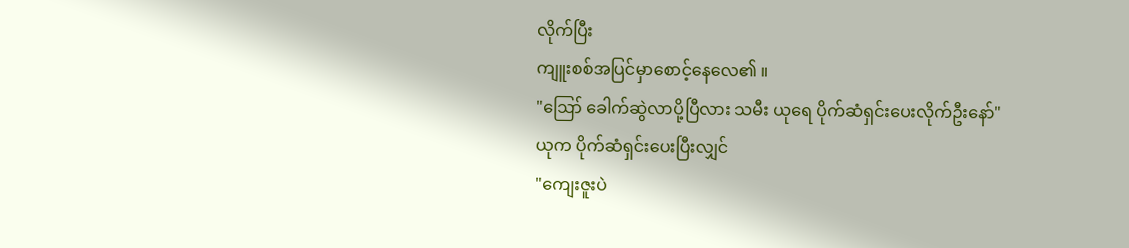လိုက်ပြီး
ကျူးစစ်အပြင်မှာစောင့်နေလေ၏ ။
"ဪ ခေါက်ဆွဲလာပို့ပြီလား သမီး ယုရေ ပိုက်ဆံရှင်းပေးလိုက်ဦးနော်"
ယုက ပိုက်ဆံရှင်းပေးပြီးလျှင်
"ကျေးဇူးပဲ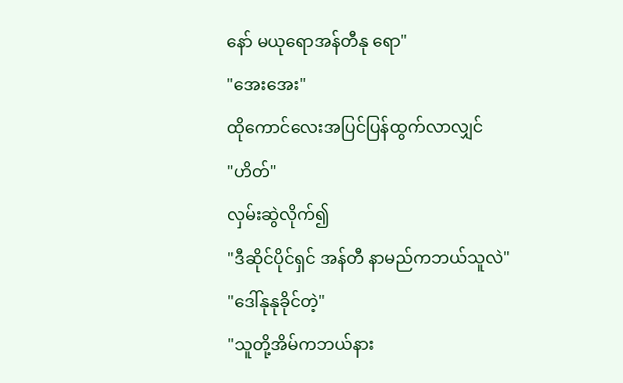နော် မယုရောအန်တီနု ရော"
"အေးအေး"
ထိုကောင်လေးအပြင်ပြန်ထွက်လာလျှင်
"ဟိတ်"
လှမ်းဆွဲလိုက်၍
"ဒီဆိုင်ပိုင်ရှင် အန်တီ နာမည်ကဘယ်သူလဲ"
"ဒေါ်နုနုခိုင်တဲ့"
"သူတို့အိမ်ကဘယ်နား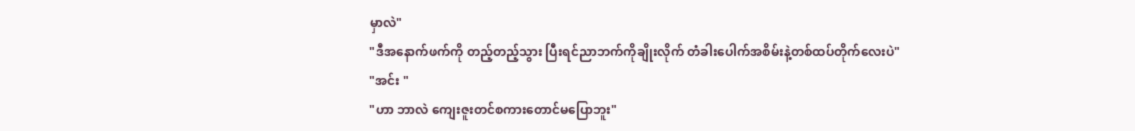မှာလဲ"
"ဒီအနောက်ဖက်ကို တည့်တည့်သွား ပြီးရင်ညာဘက်ကိုချိုးလိုက် တံခါးပေါက်အစိမ်းနဲ့တစ်ထပ်တိုက်လေးပဲ"
"အင်း "
"ဟာ ဘာလဲ ကျေးဇူးတင်စကားတောင်မပြောဘူး"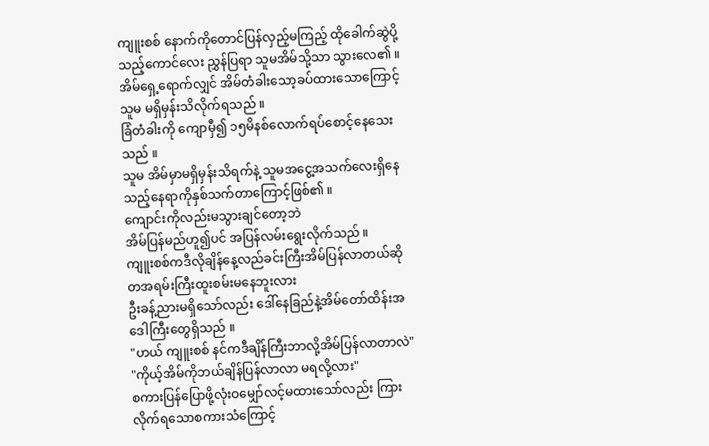ကျူးစစ် နောက်ကိုတောင်ပြန်လှည့်မကြည့် ထိုခေါက်ဆွဲပို့သည့်ကောင်လေး ညွှန်ပြရာ သူမအိမ်သို့သာ သွားလေ၏ ။
အိမ်ရှေ့ရောက်လျှင် အိမ်တံခါးသော့ခပ်ထားသောကြောင့် သူမ မရှိမှန်းသိလိုက်ရသည် ။
ခြံတံခါးကို ကျောမှီ၍ ၁၅မိနစ်လောက်ရပ်စောင့်နေသေးသည် ။
သူမ အိမ်မှာမရှိမှန်းသိရက်နဲ့ သူမအငွေ့အသက်လေးရှိနေသည့်နေရာကိုနှစ်သက်တာကြောင့်ဖြစ်၏ ။
ကျောင်းကိုလည်းမသွားချင်တော့ဘဲ
အိမ်ပြန်မည်ဟူ၍ပင် အပြန်လမ်းရွေးလိုက်သည် ။
ကျူးစစ်ကဒီလိုချိန်နေ့လည်ခင်းကြီးအိမ်ပြန်လာတယ်ဆိုတအရမ်းကြီးထူးစမ်းမနေဘူးလား
ဦးခန့်ညားမရှိသော်လည်း ဒေါ်နေခြည်နဲ့အိမ်တော်ထိန်းအဒေါကြီးတွေရှိသည် ။
"ဟယ် ကျူးစစ် နင်ကဒီချိန်ကြီးဘာလို့အိမ်ပြန်လာတာလဲ"
"ကိုယ့်အိမ်ကိုဘယ်ချိန်ပြန်လာလာ မရလို့လား"
စကားပြန်ပြောဖို့လုံးဝမျှော်လင့်မထားသော်လည်း ကြားလိုက်ရသောစကားသံကြောင့်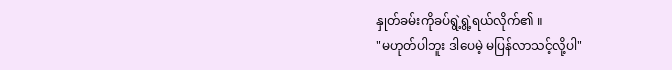နှုတ်ခမ်းကိုခပ်ရွဲ့ရွဲ့ရယ်လိုက်၏ ။
"မဟုတ်ပါဘူး ဒါပေမဲ့ မပြန်လာသင့်လို့ပါ"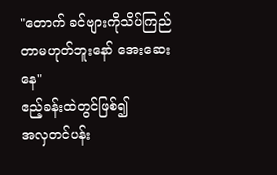"တောက် ခင်ဗျားကိုသိပ်ကြည်တာမဟုတ်ဘူးနော် အေးဆေးနေ"
ဧည့်ခန်းထဲတွင်ဖြစ်၍
အလှတင်ပန်း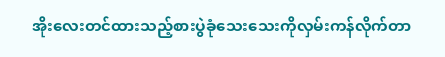အိုးလေးတင်ထားသည့်စားပွဲခုံသေးသေးကိုလှမ်းကန်လိုက်တာ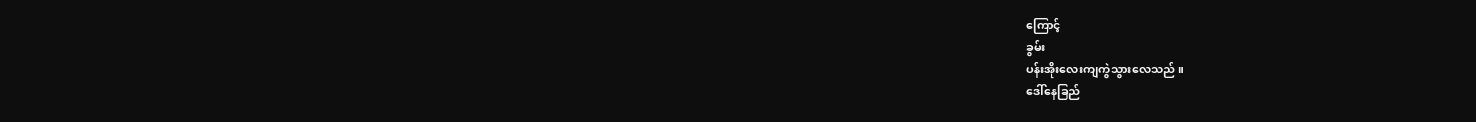ကြောင့်
ခွမ်း
ပန်းအိုးလေးကျကွဲသွားလေသည် ။
ဒေါ်နေခြည်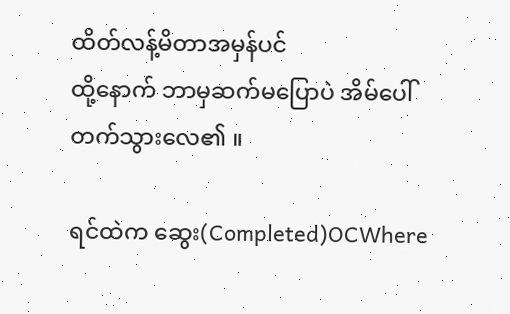ထိတ်လန့်မိတာအမှန်ပင်
ထို့နောက် ဘာမှဆက်မပြောပဲ အိမ်ပေါ်တက်သွားလေ၏ ။

ရင်ထဲက ဆွေး(Completed)OCWhere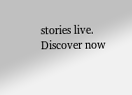stories live. Discover now